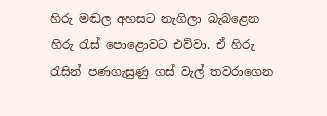හිරු මඬල අහසට නැගිලා බැබළෙන හිරු රැස් පොළොවට එව්වා. ඒ හිරු රැසින් පණගැසුණු ගස් වැල් තවරාගෙන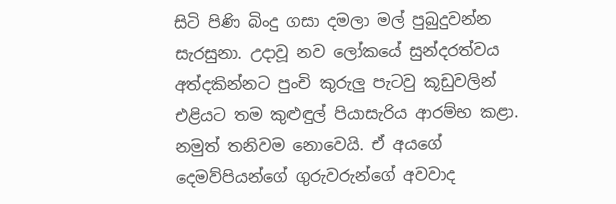සිටි පිණි බිංදු ගසා දමලා මල් පුබුදුවන්න සැරසුනා. උදාවූ නව ලෝකයේ සුන්දරත්වය අත්දකින්නට පුංචි කුරුලු පැටවු කූඩුවලින් එළියට තම කුළුඳුල් පියාසැරිය ආරම්භ කළා. නමුත් තනිවම නොවෙයි. ඒ අයගේ දෙමව්පියන්ගේ ගුරුවරුන්ගේ අවවාද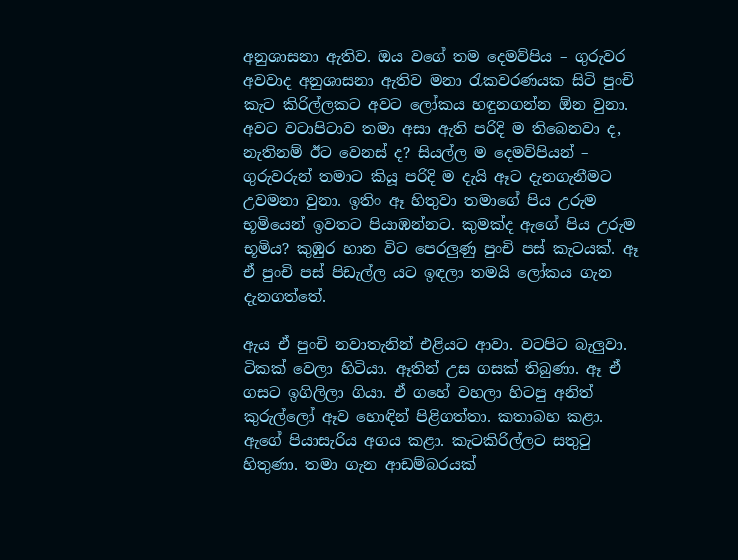අනුශාසනා ඇතිව. ඔය වගේ තම දෙමව්පිය – ගුරුවර අවවාද අනුශාසනා ඇතිව මනා රැකවරණයක සිටි පුංචි කැට කිරිල්ලකට අවට ලෝකය හඳුනගන්න ඕන වුනා. අවට වටාපිටාව තමා අසා ඇති පරිදි ම තිබෙනවා ද, නැතිනම් ඊට වෙනස් ද? සියල්ල ම දෙමව්පියන් – ගුරුවරුන් තමාට කියූ පරිදි ම දැයි ඈට දැනගැනීමට උවමනා වුනා. ඉතිං ඈ හිතුවා තමාගේ පිය උරුම භූමියෙන් ඉවතට පියාඹන්නට. කුමක්ද ඇගේ පිය උරුම භූමිය? කුඹුර හාන විට පෙරලුණු පුංචි පස් කැටයක්. ඈ ඒ පුංචි පස් පිඩැල්ල යට ඉඳලා තමයි ලෝකය ගැන දැනගත්තේ.

ඇය ඒ පුංචි නවාතැනින් එළියට ආවා. වටපිට බැලුවා. ටිකක් වෙලා හිටියා. ඈතින් උස ගසක් තිබුණා. ඈ ඒ ගසට ඉගිලිලා ගියා. ඒ ගහේ වහලා හිටපු අනිත් කුරුල්ලෝ ඈව හොඳින් පිළිගත්තා. කතාබහ කළා. ඇගේ පියාසැරිය අගය කළා. කැටකිරිල්ලට සතුටු හිතුණා. තමා ගැන ආඩම්බරයක්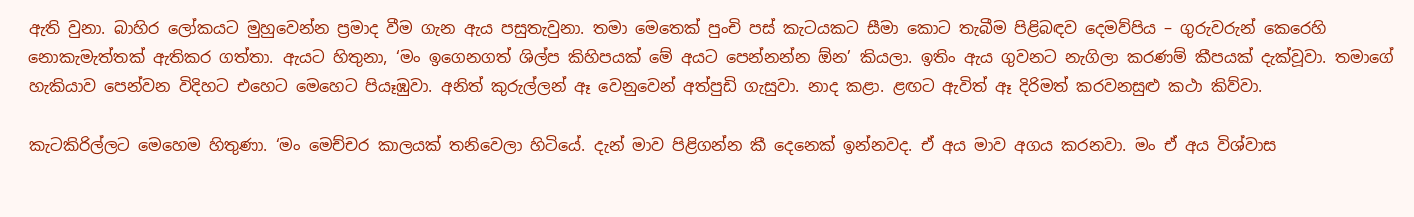ඇති වුනා. බාහිර ලෝකයට මුහුවෙන්න ප්‍රමාද වීම ගැන ඇය පසුතැවුනා. තමා මෙතෙක් පුංචි පස් කැටයකට සීමා කොට තැබීම පිළිබඳව දෙමව්පිය – ගුරුවරුන් කෙරෙහි නොකැමැත්තක් ඇතිකර ගත්තා. ඇයට හිතුනා, ‘මං ඉගෙනගත් ශිල්ප කිහිපයක් මේ අයට පෙන්නන්න ඕන’ කියලා. ඉතිං ඇය ගුවනට නැගිලා කරණම් කීපයක් දැක්වූවා. තමාගේ හැකියාව පෙන්වන විදිහට එහෙට මෙහෙට පියෑඹුවා. අනිත් කුරුල්ලන් ඈ වෙනුවෙන් අත්පුඩි ගැසුවා. නාද කළා. ළඟට ඇවිත් ඈ දිරිමත් කරවනසුළු කථා කිව්වා.

කැටකිරිල්ලට මෙහෙම හිතුණා. ‘මං මෙච්චර කාලයක් තනිවෙලා හිටියේ. දැන් මාව පිළිගන්න කී දෙනෙක් ඉන්නවද. ඒ අය මාව අගය කරනවා. මං ඒ අය විශ්වාස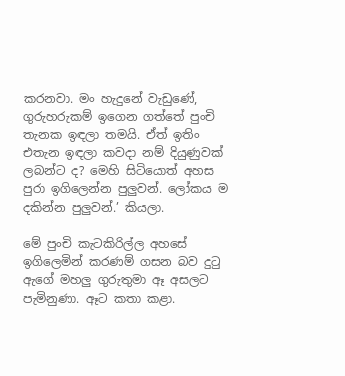කරනවා. මං හැදුනේ වැඩුණේ, ගුරුහරුකම් ඉගෙන ගත්තේ පුංචි තැනක ඉඳලා තමයි. ඒත් ඉතිං එතැන ඉඳලා කවදා නම් දියුණුවක් ලබන්ට ද? මෙහි සිටියොත් අහස පුරා ඉගිලෙන්න පුලුවන්. ලෝකය ම දකින්න පුලුවන්.’ කියලා.

මේ පුංචි කැටකිරිල්ල අහසේ ඉගිලෙමින් කරණම් ගසන බව දුටු ඇගේ මහලු ගුරුතුමා ඈ අසලට පැමිනුණා. ඈට කතා කළා.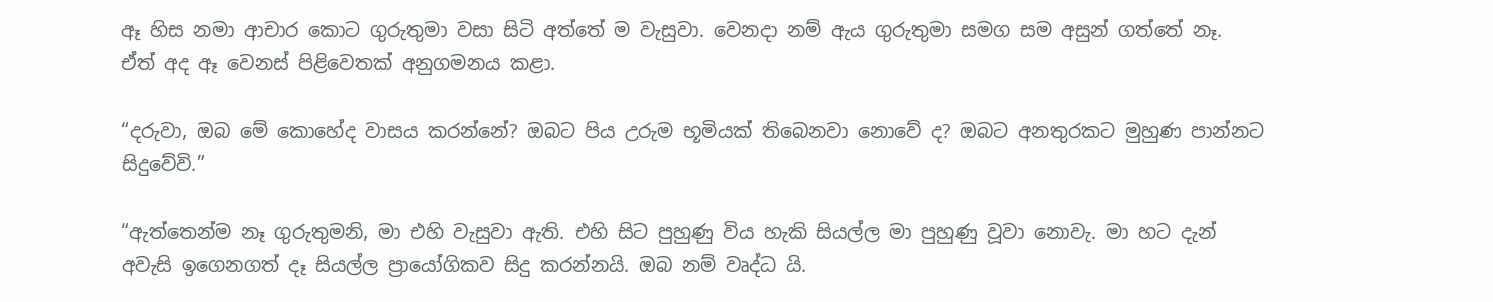ඈ හිස නමා ආචාර කොට ගුරුතුමා වසා සිටි අත්තේ ම වැසුවා. වෙනදා නම් ඇය ගුරුතුමා සමග සම අසුන් ගත්තේ නෑ. ඒත් අද ඈ වෙනස් පිළිවෙතක් අනුගමනය කළා.

“දරුවා, ඔබ මේ කොහේද වාසය කරන්නේ? ඔබට පිය උරුම භූමියක් තිබෙනවා නොවේ ද? ඔබට අනතුරකට මුහුණ පාන්නට සිදුවේවි.”

“ඇත්තෙන්ම නෑ ගුරුතුමනි, මා එහි වැසුවා ඇති. එහි සිට පුහුණු විය හැකි සියල්ල මා පුහුණු වූවා නොවැ. මා හට දැන් අවැසි ඉගෙනගත් දෑ සියල්ල ප්‍රායෝගිකව සිදු කරන්නයි. ඔබ නම් වෘද්ධ යි.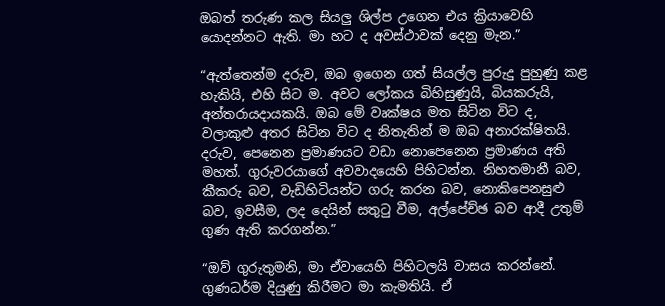ඔබත් තරුණ කල සියලු ශිල්ප උගෙන එය ක්‍රියාවෙහි යොදන්නට ඇති. මා හට ද අවස්ථාවක් දෙනු මැන.”

“ඇත්තෙන්ම දරුව, ඔබ ඉගෙන ගත් සියල්ල පුරුදු පුහුණු කළ හැකියි, එහි සිට ම. අවට ලෝකය බිහිසුණුයි, බියකරුයි, අන්තරායදායකයි. ඔබ මේ වෘක්ෂය මත සිටින විට ද, වලාකුළු අතර සිටින විට ද නිතැතින් ම ඔබ අනාරක්ෂිතයි. දරුව, පෙනෙන ප්‍රමාණයට වඩා නොපෙනෙන ප්‍රමාණය අති මහත්. ගුරුවරයාගේ අවවාදයෙහි පිහිටන්න. නිහතමානී බව, කීකරු බව, වැඩිහිටියන්ට ගරු කරන බව, නොකිපෙනසුළු බව, ඉවසීම, ලද දෙයින් සතුටු වීම, අල්පේච්ඡ බව ආදී උතුම් ගුණ ඇති කරගන්න.”

“ඔව් ගුරුතුමනි, මා ඒවායෙහි පිහිටලයි වාසය කරන්නේ. ගුණධර්ම දියුණු කිරීමට මා කැමතියි. ඒ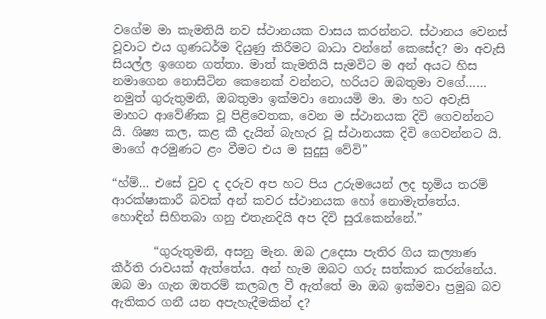වගේම මා කැමතියි නව ස්ථානයක වාසය කරන්නට. ස්ථානය වෙනස් වූවාට එය ගුණධර්ම දියුණු කිරීමට බාධා වන්නේ කෙසේද? මා අවැසි සියල්ල ඉගෙන ගත්තා. මාත් කැමතියි සැමවිට ම අන් අයට හිස නමාගෙන නොසිටින කෙනෙක් වන්නට, හරියට ඔබතුමා වගේ…… නමුත් ගුරුතුමනි, ඔබතුමා ඉක්මවා නොයමි මා. මා හට අවැසි මාහට ආවේණික වූ පිළිවෙතක, වෙන ම ස්ථානයක දිවි ගෙවන්නට යි. ශිෂ්‍ය කල, කළ කී දැයින් බැහැර වූ ස්ථානයක දිවි ගෙවන්නට යි. මාගේ අරමුණට ළං වීමට එය ම සුදුසු වේවි”

“හ්ම්… එසේ වුව ද දරුව අප හට පිය උරුමයෙන් ලද භූමිය තරම් ආරක්ෂාකාරී බවක් අන් කවර ස්ථානයක හෝ නොමැත්තේය. හොඳින් සිහිතබා ගනු එතැනදියි අප දිවි සුරැකෙන්නේ.”

       “ගුරුතුමනි, අසනු මැන. ඔබ උදෙසා පැතිර ගිය කල්‍යාණ කීර්ති රාවයක් ඇත්තේය. අන් හැම ඔබට ගරු සත්කාර කරන්නේය. ඔබ මා ගැන ඔතරම් කලබල වී ඇත්තේ මා ඔබ ඉක්මවා ප්‍රමුඛ බව ඇතිකර ගනී යන අපැහැදීමකින් ද?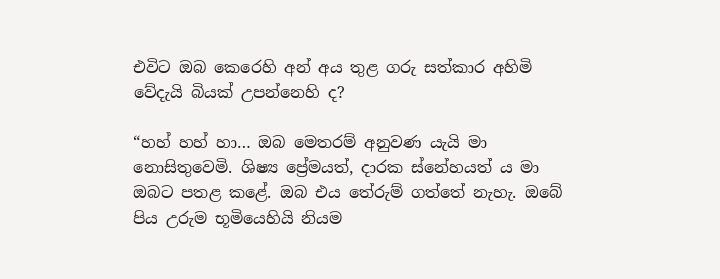එවිට ඔබ කෙරෙහි අන් අය තුළ ගරු සත්කාර අහිමි වේදැයි බියක් උපන්නෙහි ද?

“හහ් හහ් හා… ඔබ මෙතරම් අනුවණ යැයි මා නොසිතුවෙමි. ශිෂ්‍ය ප්‍රේමයත්, දාරක ස්නේහයත් ය මා ඔබට පතළ කළේ. ඔබ එය තේරුම් ගත්තේ නැහැ. ඔබේ පිය උරුම භූමියෙහියි නියම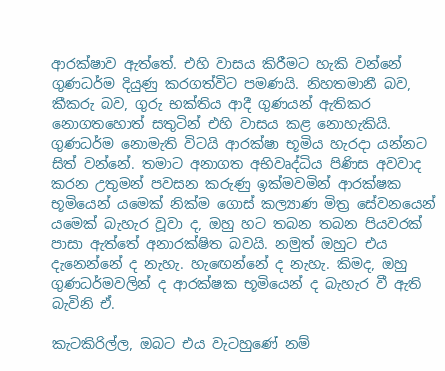ආරක්ෂාව ඇත්තේ. එහි වාසය කිරීමට හැකි වන්නේ ගුණධර්ම දියුණු කරගත්විට පමණයි. නිහතමානී බව, කීකරු බව, ගුරු භක්තිය ආදී ගුණයන් ඇතිකර නොගතහොත් සතුටින් එහි වාසය කළ නොහැකියි.  ගුණධර්ම නොමැති විටයි ආරක්ෂා භූමිය හැරදා යන්නට සිත් වන්නේ. තමාට අනාගත අභිවෘද්ධිය පිණිස අවවාද කරන උතුමන් පවසන කරුණු ඉක්මවමින් ආරක්ෂක භූමියෙන් යමෙක් නික්ම ගොස් කල්‍යාණ මිත්‍ර සේවනයෙන් යමෙක් බැහැර වූවා ද, ඔහු හට තබන තබන පියවරක් පාසා ඇත්තේ අනාරක්ෂිත බවයි. නමුත් ඔහුට එය දැනෙන්නේ ද නැහැ. හැඟෙන්නේ ද නැහැ. කිමද, ඔහු ගුණධර්මවලින් ද ආරක්ෂක භූමියෙන් ද බැහැර වී ඇති බැවිනි ඒ.

කැටකිරිල්ල, ඔබට එය වැටහුණේ නම්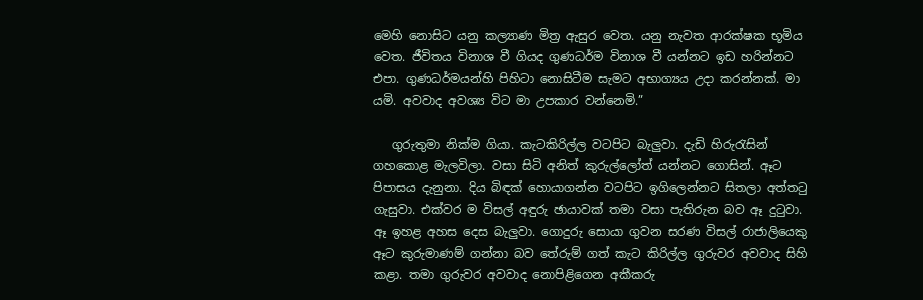මෙහි නොසිට යනු කල්‍යාණ මිත්‍ර ඇසුර වෙත. යනු නැවත ආරක්ෂක භූමිය වෙත. ජීවිතය විනාශ වී ගියද ගුණධර්ම විනාශ වී යන්නට ඉඩ හරින්නට එපා. ගුණධර්මයන්හි පිහිටා නොසිටීම සැමට අභාග්‍යය උදා කරන්නක්. මා යමි. අවවාද අවශ්‍ය විට මා උපකාර වන්නෙමි.”

   ගුරුතුමා නික්ම ගියා. කැටකිරිල්ල වටපිට බැලුවා. දැඩි හිරුරැසින් ගහකොළ මැලවිලා. වසා සිටි අනිත් කුරුල්ලෝත් යන්නට ගොසින්. ඈට පිපාසය දැනුනා. දිය බිඳක් හොයාගන්න වටපිට ඉගිලෙන්නට සිතලා අත්තටු ගැසුවා. එක්වර ම විසල් අඳුරු ඡායාවක් තමා වසා පැතිරුන බව ඈ දුටුවා. ඈ ඉහළ අහස දෙස බැලුවා. ගොදුරු සොයා ගුවන සරණ විසල් රාජාලියෙකු ඈට කුරුමාණම් ගන්නා බව තේරුම් ගත් කැට කිරිල්ල ගුරුවර අවවාද සිහි කළා. තමා ගුරුවර අවවාද නොපිළිගෙන අකීකරු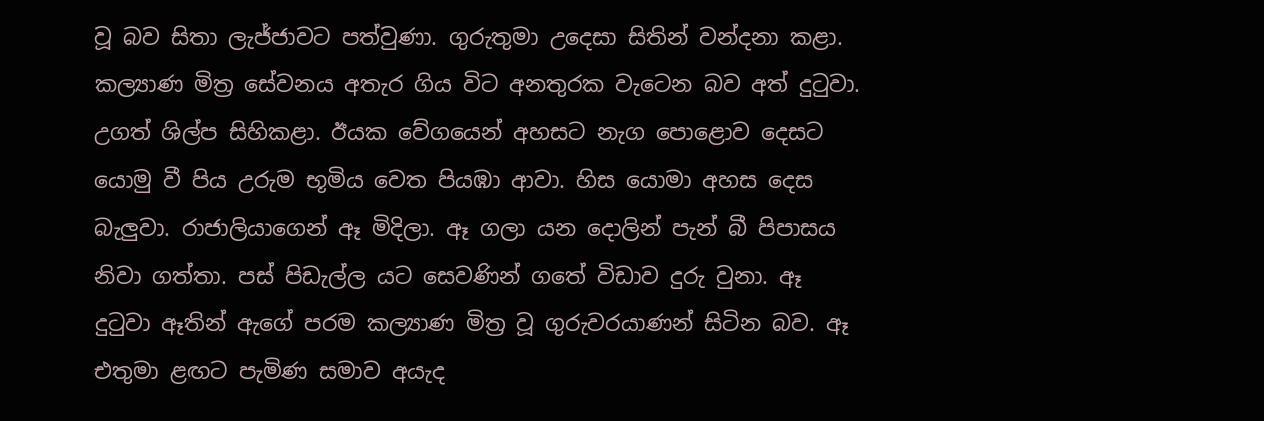වූ බව සිතා ලැජ්ජාවට පත්වුණා. ගුරුතුමා උදෙසා සිතින් වන්දනා කළා. කල්‍යාණ මිත්‍ර සේවනය අතැර ගිය විට අනතුරක වැටෙන බව අත් දුටුවා. උගත් ශිල්ප සිහිකළා. ඊයක වේගයෙන් අහසට නැග පොළොව දෙසට යොමු වී පිය උරුම භූමිය වෙත පියඹා ආවා. හිස යොමා අහස දෙස බැලුවා. රාජාලියාගෙන් ඈ මිදිලා. ඈ ගලා යන දොලින් පැන් බී පිපාසය නිවා ගත්තා. පස් පිඩැල්ල යට සෙවණින් ගතේ විඩාව දුරු වුනා. ඈ දුටුවා ඈතින් ඇගේ පරම කල්‍යාණ මිත්‍ර වූ ගුරුවරයාණන් සිටින බව. ඈ එතුමා ළඟට පැමිණ සමාව අයැද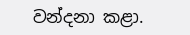වන්දනා කළා.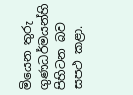මියෙන තුරු ගුණධර්මයන්හි පිහිටන බව සපථ කළා.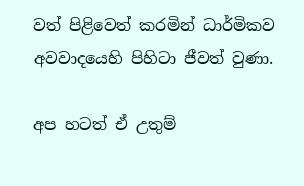වත් පිළිවෙත් කරමින් ධාර්මිකව අවවාදයෙහි පිහිටා ජීවත් වුණා.

අප හටත් ඒ උතුම්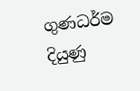ගුණධර්ම දියුණු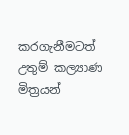කරගැනීමටත් උතුම් කල්‍යාණ මිත්‍රයන්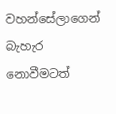වහන්සේලාගෙන් බැහැර නොවීමටත්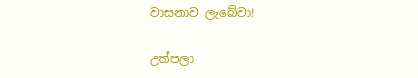වාසනාව ලැබේවා!

උත්පලා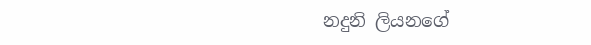නදුනි ලියනගේ